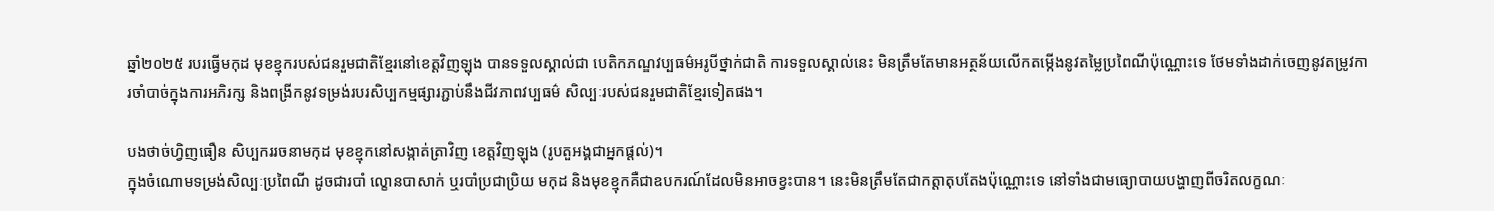ឆ្នាំ២០២៥ របរធ្វើមកុដ មុខខ្មុករបស់ជនរួមជាតិខ្មែរនៅខេត្តវិញឡុង បានទទួលស្គាល់ជា បេតិកភណ្ឌវប្បធម៌អរូបីថ្នាក់ជាតិ ការទទួលស្គាល់នេះ មិនត្រឹមតែមានអត្ថន័យលើកតម្កើងនូវតម្លៃប្រពៃណីប៉ុណ្ណោះទេ ថែមទាំងដាក់ចេញនូវតម្រូវការចាំបាច់ក្នុងការអភិរក្ស និងពង្រីកនូវទម្រង់របរសិប្បកម្មផ្សារភ្ជាប់នឹងជីវភាពវប្បធម៌ សិល្បៈរបស់ជនរួមជាតិខ្មែរទៀតផង។

បងថាច់ហ្វិញធឿន សិប្បកររចនាមកុដ មុខខ្មុកនៅសង្កាត់ត្រាវិញ ខេត្តវិញឡុង (រូបតួអង្គជាអ្នកផ្តល់)។
ក្នុងចំណោមទម្រង់សិល្បៈប្រពៃណី ដូចជារបាំ ល្ខោនបាសាក់ ឬរបាំប្រជាប្រិយ មកុដ និងមុខខ្មុកគឺជាឧបករណ៍ដែលមិនអាចខ្វះបាន។ នេះមិនត្រឹមតែជាកត្តាតុបតែងប៉ុណ្ណោះទេ នៅទាំងជាមធ្យោបាយបង្ហាញពីចរិតលក្ខណៈ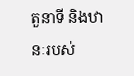តួនាទី និងឋានៈរបស់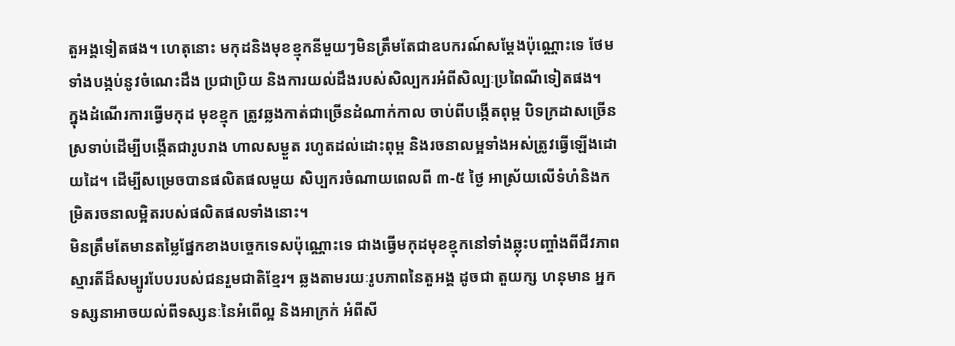តួអង្គទៀតផង។ ហេតុនោះ មកុដនិងមុខខ្មុកនីមួយៗមិនត្រឹមតែជាឧបករណ៍សម្តែងប៉ុណ្ណោះទេ ថែមទាំងបង្កប់នូវចំណេះដឹង ប្រជាប្រិយ និងការយល់ដឹងរបស់សិល្បករអំពីសិល្បៈប្រពៃណីទៀតផង។
ក្នុងដំណើរការធ្វើមកុដ មុខខ្មុក ត្រូវឆ្លងកាត់ជាច្រើនដំណាក់កាល ចាប់ពីបង្កើតពុម្ព បិទក្រដាសច្រើនស្រទាប់ដើម្បីបង្កើតជារូបរាង ហាលសម្ងួត រហូតដល់ដោះពុម្ព និងរចនាលម្អទាំងអស់ត្រូវធ្វើឡើងដោយដៃ។ ដើម្បីសម្រេចបានផលិតផលមួយ សិប្បករចំណាយពេលពី ៣-៥ ថ្ងៃ អាស្រ័យលើទំហំនិងកម្រិតរចនាលម្អិតរបស់ផលិតផលទាំងនោះ។
មិនត្រឹមតែមានតម្លៃផ្នែកខាងបច្ចេកទេសប៉ុណ្ណោះទេ ជាងធ្វើមកុដមុខខ្មុកនៅទាំងឆ្លុះបញ្ចាំងពីជីវភាព ស្មារតីដ៏សម្បូរបែបរបស់ជនរួមជាតិខ្មែរ។ ឆ្លងតាមរយៈរូបភាពនៃតួអង្គ ដូចជា តួយក្ស ហនុមាន អ្នកទស្សនាអាចយល់ពីទស្សនៈនៃអំពើល្អ និងអាក្រក់ អំពីសី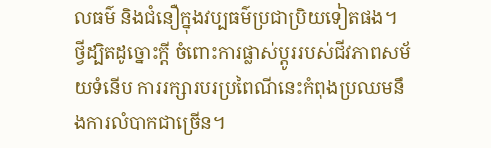លធម៌ និងជំនឿក្នុងវប្បធម៌ប្រជាប្រិយទៀតផង។
ថ្វីដ្បិតដូច្នោះក្តី ចំពោះការផ្លាស់ប្តូររបស់ជីវភាពសម័យទំនើប ការរក្សារបរប្រពៃណីនេះកំពុងប្រឈមនឹងការលំបាកជាច្រើន។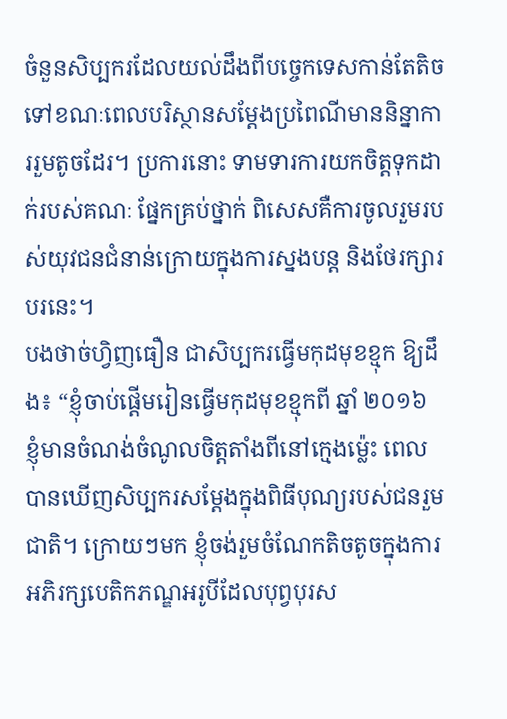ចំនួនសិប្បករដែលយល់ដឹងពីបច្ចេកទេសកាន់តែតិចទៅខណៈពេលបរិស្ថានសម្តែងប្រពៃណីមាននិន្នាការរួមតូចដែរ។ ប្រការនោះ ទាមទារការយកចិត្តទុកដាក់របស់គណៈ ផ្នែកគ្រប់ថ្នាក់ ពិសេសគឺការចូលរួមរបស់យុវជនជំនាន់ក្រោយក្នុងការស្នងបន្ត និងថែរក្សារបរនេះ។
បងថាច់ហ្វិញធឿន ជាសិប្បករធ្វើមកុដមុខខ្មុក ឱ្យដឹង៖ “ខ្ញុំចាប់ផ្តើមរៀនធ្វើមកុដមុខខ្មុកពី ឆ្នាំ ២០១៦ ខ្ញុំមានចំណង់ចំណូលចិត្តតាំងពីនៅក្មេងម៉្លេះ ពេលបានឃើញសិប្បករសម្តែងក្នុងពិធីបុណ្យរបស់ជនរួមជាតិ។ ក្រោយៗមក ខ្ញុំចង់រួមចំណែកតិចតូចក្នុងការអភិរក្សបេតិកភណ្ឌអរូបីដែលបុព្វបុរស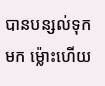បានបន្សល់ទុកមក ម្ល៉ោះហើយ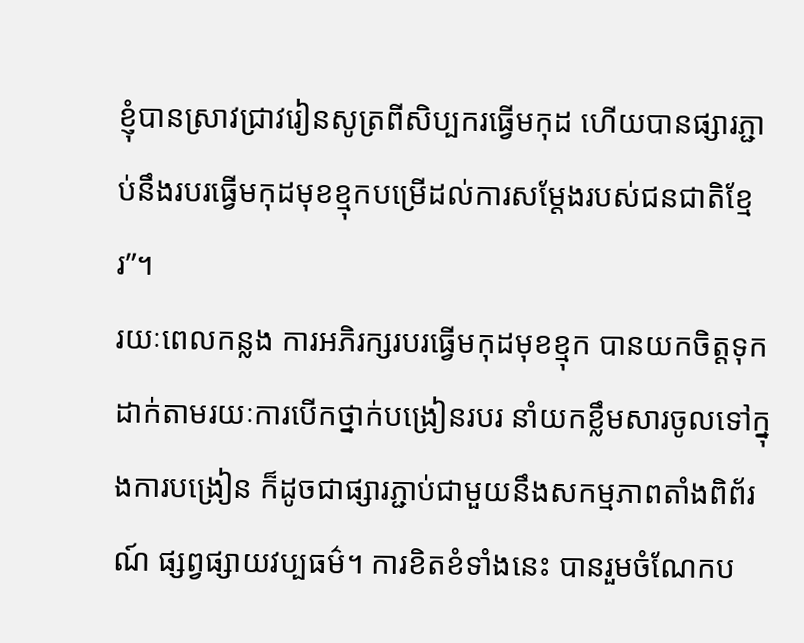ខ្ញុំបានស្រាវជ្រាវរៀនសូត្រពីសិប្បករធ្វើមកុដ ហើយបានផ្សារភ្ជាប់នឹងរបរធ្វើមកុដមុខខ្មុកបម្រើដល់ការសម្តែងរបស់ជនជាតិខ្មែរ”។
រយៈពេលកន្លង ការអភិរក្សរបរធ្វើមកុដមុខខ្មុក បានយកចិត្តទុកដាក់តាមរយៈការបើកថ្នាក់បង្រៀនរបរ នាំយកខ្លឹមសារចូលទៅក្នុងការបង្រៀន ក៏ដូចជាផ្សារភ្ជាប់ជាមួយនឹងសកម្មភាពតាំងពិព័រណ៍ ផ្សព្វផ្សាយវប្បធម៌។ ការខិតខំទាំងនេះ បានរួមចំណែកប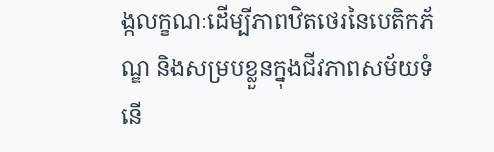ង្កលក្ខណៈដើម្បីភាពឋិតថេរនៃបេតិកភ័ណ្ឌ និងសម្របខ្លួនក្នុងជីវភាពសម័យទំនើ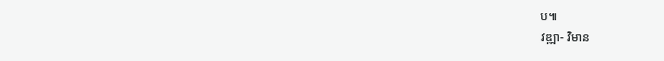ប៕
វឌ្ឍា- វិមាន